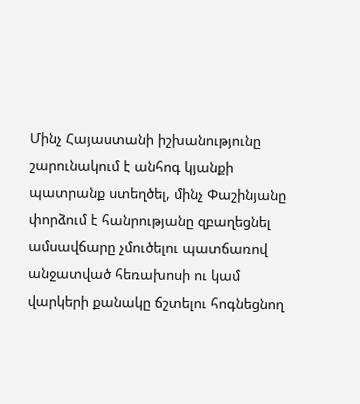Մինչ Հայաստանի իշխանությունը շարունակում է անհոգ կյանքի պատրանք ստեղծել, մինչ Փաշինյանը փորձում է հանրությանը զբաղեցնել ամսավճարը չմուծելու պատճառով անջատված հեռախոսի ու կամ վարկերի քանակը ճշտելու հոգնեցնող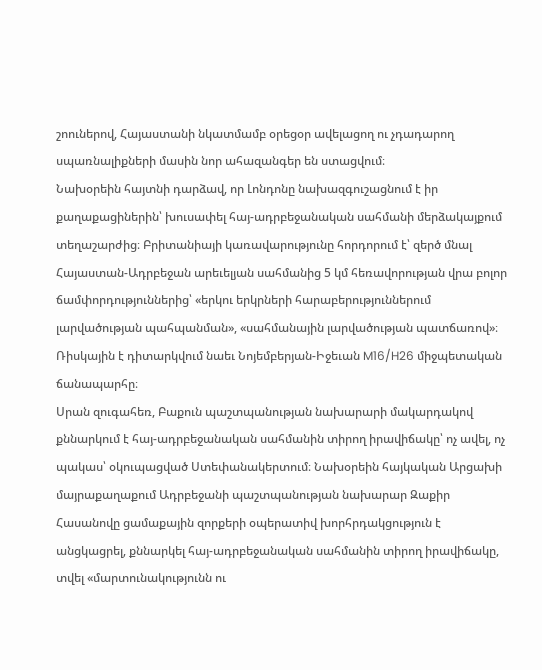շոուներով, Հայաստանի նկատմամբ օրեցօր ավելացող ու չդադարող սպառնալիքների մասին նոր ահազանգեր են ստացվում։
Նախօրեին հայտնի դարձավ, որ Լոնդոնը նախազգուշացնում է իր քաղաքացիներին՝ խուսափել հայ-ադրբեջանական սահմանի մերձակայքում տեղաշարժից։ Բրիտանիայի կառավարությունը հորդորում է՝ զերծ մնալ Հայաստան-Ադրբեջան արեւելյան սահմանից 5 կմ հեռավորության վրա բոլոր ճամփորդություններից՝ «երկու երկրների հարաբերություններում լարվածության պահպանման», «սահմանային լարվածության պատճառով»։ Ռիսկային է դիտարկվում նաեւ Նոյեմբերյան-Իջեւան M16/H26 միջպետական ճանապարհը։
Սրան զուգահեռ, Բաքուն պաշտպանության նախարարի մակարդակով քննարկում է հայ-ադրբեջանական սահմանին տիրող իրավիճակը՝ ոչ ավել, ոչ պակաս՝ օկուպացված Ստեփանակերտում։ Նախօրեին հայկական Արցախի մայրաքաղաքում Ադրբեջանի պաշտպանության նախարար Զաքիր Հասանովը ցամաքային զորքերի օպերատիվ խորհրդակցություն է անցկացրել, քննարկել հայ-ադրբեջանական սահմանին տիրող իրավիճակը, տվել «մարտունակությունն ու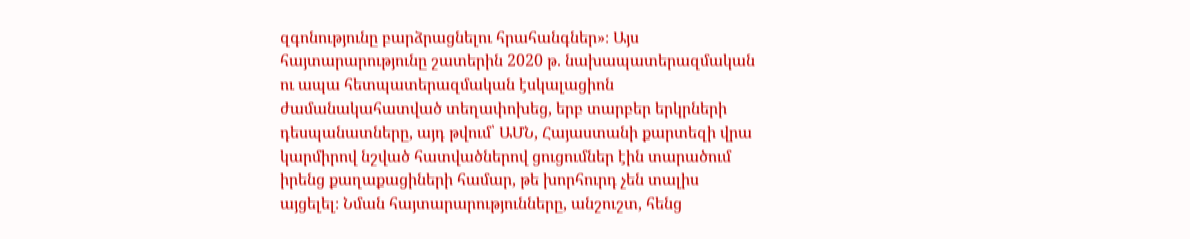զգոնությունը բարձրացնելու հրահանգներ»։ Այս հայտարարությունը շատերին 2020 թ. նախապատերազմական ու ապա հետպատերազմական էսկալացիոն ժամանակահատված տեղափոխեց, երբ տարբեր երկրների դեսպանատները, այդ թվում՝ ԱՄՆ, Հայաստանի քարտեզի վրա կարմիրով նշված հատվածներով ցուցումներ էին տարածում իրենց քաղաքացիների համար, թե խորհուրդ չեն տալիս այցելել։ Նման հայտարարությունները, անշուշտ, հենց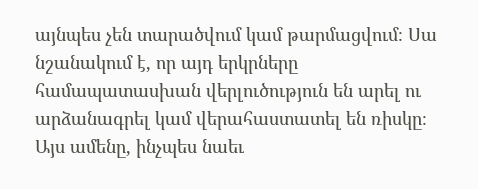այնպես չեն տարածվում կամ թարմացվում։ Սա նշանակում է, որ այդ երկրները համապատասխան վերլուծություն են արել ու արձանագրել կամ վերահաստատել են ռիսկը։
Այս ամենը, ինչպես նաեւ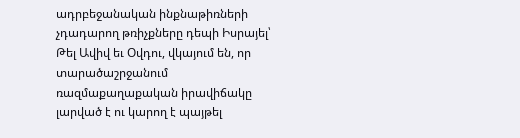ադրբեջանական ինքնաթիռների չդադարող թռիչքները դեպի Իսրայել՝ Թել Ավիվ եւ Օվդու, վկայում են, որ տարածաշրջանում ռազմաքաղաքական իրավիճակը լարված է ու կարող է պայթել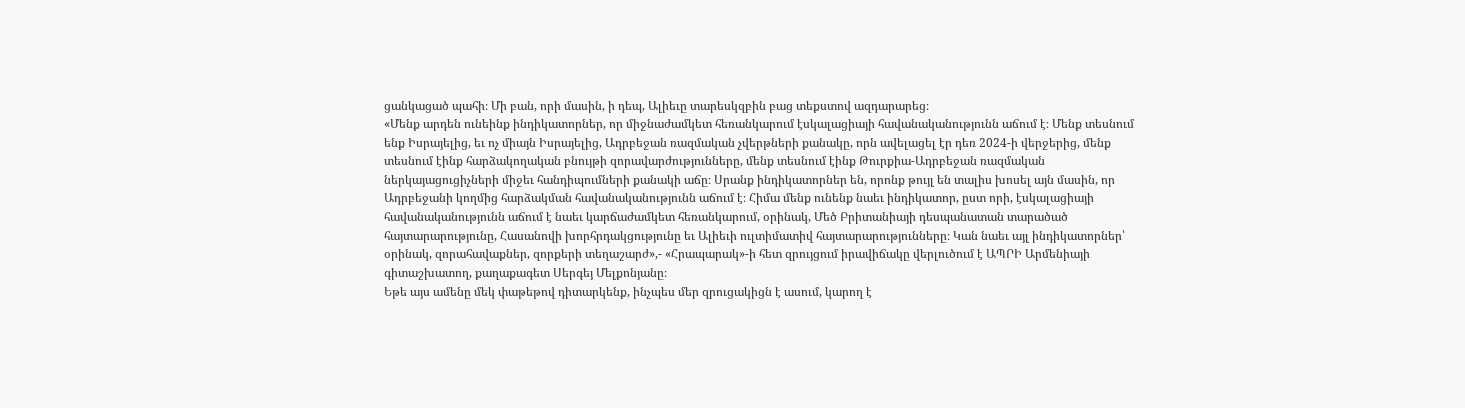ցանկացած պահի։ Մի բան, որի մասին, ի դեպ, Ալիեւը տարեսկզբին բաց տեքստով ազդարարեց։
«Մենք արդեն ունեինք ինդիկատորներ, որ միջնաժամկետ հեռանկարում էսկալացիայի հավանականությունն աճում է։ Մենք տեսնում ենք Իսրայելից, եւ ոչ միայն Իսրայելից, Ադրբեջան ռազմական չվերթների քանակը, որն ավելացել էր դեռ 2024-ի վերջերից, մենք տեսնում էինք հարձակողական բնույթի զորավարժությունները, մենք տեսնում էինք Թուրքիա-Ադրբեջան ռազմական ներկայացուցիչների միջեւ հանդիպումների քանակի աճը։ Սրանք ինդիկատորներ են, որոնք թույլ են տալիս խոսել այն մասին, որ Ադրբեջանի կողմից հարձակման հավանականությունն աճում է։ Հիմա մենք ունենք նաեւ ինդիկատոր, ըստ որի, էսկալացիայի հավանականությունն աճում է նաեւ կարճաժամկետ հեռանկարում, օրինակ, Մեծ Բրիտանիայի դեսպանատան տարածած հայտարարությունը, Հասանովի խորհրդակցությունը եւ Ալիեւի ուլտիմատիվ հայտարարությունները։ Կան նաեւ այլ ինդիկատորներ՝ օրինակ, զորահավաքներ, զորքերի տեղաշարժ»,- «Հրապարակ»-ի հետ զրույցում իրավիճակը վերլուծում է ԱՊՐԻ Արմենիայի գիտաշխատող, քաղաքագետ Սերգեյ Մելքոնյանը։
Եթե այս ամենը մեկ փաթեթով դիտարկենք, ինչպես մեր զրուցակիցն է ասում, կարող է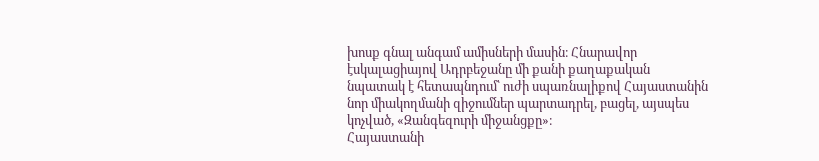խոսք գնալ անգամ ամիսների մասին։ Հնարավոր էսկալացիայով Ադրբեջանը մի քանի քաղաքական նպատակ է հետապնդում՝ ուժի սպառնալիքով Հայաստանին նոր միակողմանի զիջումներ պարտադրել, բացել, այսպես կոչված, «Զանգեզուրի միջանցքը»։
Հայաստանի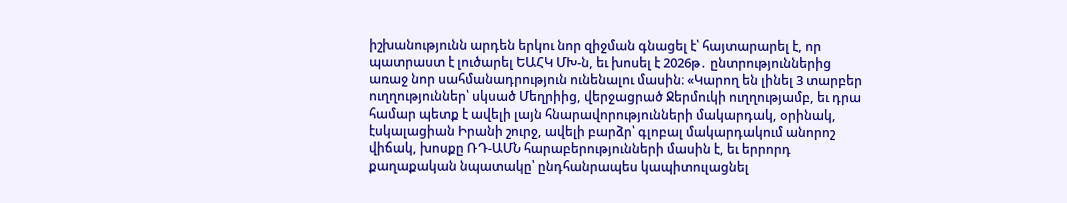իշխանությունն արդեն երկու նոր զիջման գնացել է՝ հայտարարել է, որ պատրաստ է լուծարել ԵԱՀԿ ՄԽ-ն, եւ խոսել է 2026թ․ ընտրություններից առաջ նոր սահմանադրություն ունենալու մասին։ «Կարող են լինել 3 տարբեր ուղղություններ՝ սկսած Մեղրիից, վերջացրած Ջերմուկի ուղղությամբ, եւ դրա համար պետք է ավելի լայն հնարավորությունների մակարդակ, օրինակ, էսկալացիան Իրանի շուրջ, ավելի բարձր՝ գլոբալ մակարդակում անորոշ վիճակ, խոսքը ՌԴ-ԱՄՆ հարաբերությունների մասին է, եւ երրորդ քաղաքական նպատակը՝ ընդհանրապես կապիտուլացնել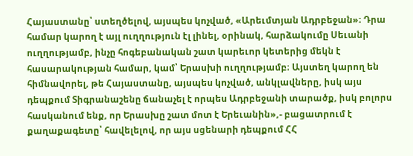Հայաստանը՝ ստեղծելով, այսպես կոչված, «Արեւմտյան Ադրբեջան»։ Դրա համար կարող է այլ ուղղություն էլ լինել, օրինակ, հարձակումը Սեւանի ուղղությամբ, ինչը հոգեբանական շատ կարեւոր կետերից մեկն է հասարակության համար, կամ՝ Երասխի ուղղությամբ։ Այստեղ կարող են հիմնավորել, թե Հայաստանը, այսպես կոչված, անկլավները, իսկ այս դեպքում Տիգրանաշենը ճանաչել է որպես Ադրբեջանի տարածք, իսկ բոլորս հասկանում ենք, որ Երասխը շատ մոտ է Երեւանին»,- բացատրում է քաղաքագետը՝ հավելելով, որ այս սցենարի դեպքում ՀՀ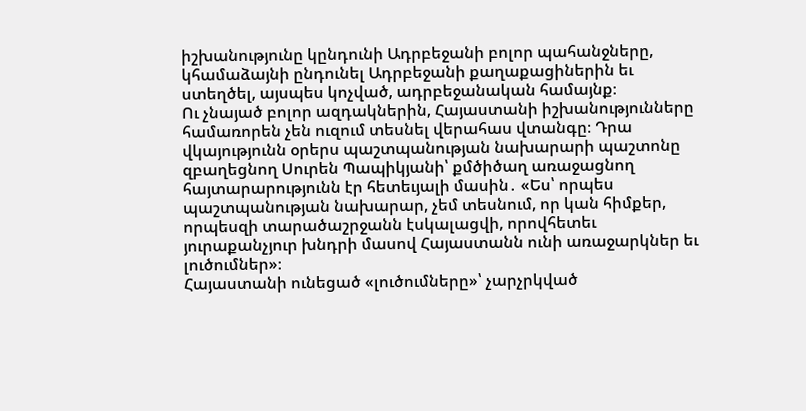իշխանությունը կընդունի Ադրբեջանի բոլոր պահանջները, կհամաձայնի ընդունել Ադրբեջանի քաղաքացիներին եւ ստեղծել, այսպես կոչված, ադրբեջանական համայնք։
Ու չնայած բոլոր ազդակներին, Հայաստանի իշխանությունները համառորեն չեն ուզում տեսնել վերահաս վտանգը։ Դրա վկայությունն օրերս պաշտպանության նախարարի պաշտոնը զբաղեցնող Սուրեն Պապիկյանի՝ քմծիծաղ առաջացնող հայտարարությունն էր հետեւյալի մասին․ «Ես՝ որպես պաշտպանության նախարար, չեմ տեսնում, որ կան հիմքեր, որպեսզի տարածաշրջանն էսկալացվի, որովհետեւ յուրաքանչյուր խնդրի մասով Հայաստանն ունի առաջարկներ եւ լուծումներ»։
Հայաստանի ունեցած «լուծումները»՝ չարչրկված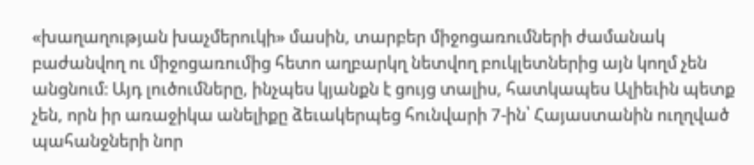«խաղաղության խաչմերուկի» մասին, տարբեր միջոցառումների ժամանակ բաժանվող ու միջոցառումից հետո աղբարկղ նետվող բուկլետներից այն կողմ չեն անցնում։ Այդ լուծումները, ինչպես կյանքն է ցույց տալիս, հատկապես Ալիեւին պետք չեն, որն իր առաջիկա անելիքը ձեւակերպեց հունվարի 7-ին՝ Հայաստանին ուղղված պահանջների նոր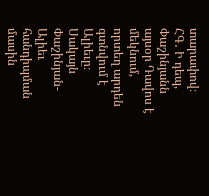տարափով։
ՀԳ․ Ի դեպ, Փաշինյանն այսօր Դավոս է մեկնում, որտեղ արդեն գտնվում է Ալիեւը։ Սակայն Փաշինյան-Ալիեւ հանդիպման մասին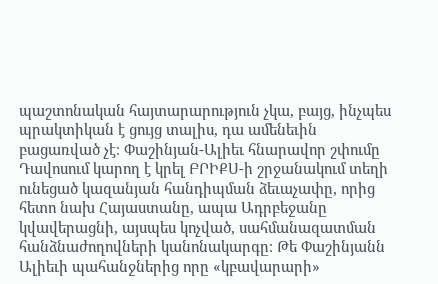պաշտոնական հայտարարություն չկա, բայց, ինչպես պրակտիկան է ցույց տալիս, դա ամենեւին բացառված չէ։ Փաշինյան-Ալիեւ հնարավոր շփումը Դավոսում կարող է կրել ԲՐԻՔՍ-ի շրջանակում տեղի ունեցած կազանյան հանդիպման ձեւաչափը, որից հետո նախ Հայաստանը, ապա Ադրբեջանը կվավերացնի, այսպես կոչված, սահմանազատման հանձնաժողովների կանոնակարգը։ Թե Փաշինյանն Ալիեւի պահանջներից որը «կբավարարի»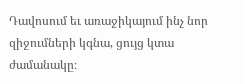Դավոսում եւ առաջիկայում ինչ նոր զիջումների կգնա, ցույց կտա ժամանակը։